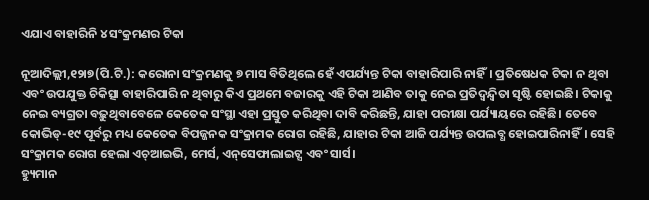ଏଯାଏ ବାହାରିନି ୪ ସଂକ୍ରମଣର ଟିକା

ନୂଆଦିଲ୍ଲୀ,୧୨ା୭(ପି.ଟି.): କରୋନା ସଂକ୍ରମଣକୁ ୭ ମାସ ବିତିଥିଲେ ହେଁ ଏପର୍ଯ୍ୟନ୍ତ ଟିକା ବାହାରିପାରି ନାହିଁ। ପ୍ରତିଷେଧକ ଟିକା ନ ଥିବା ଏବଂ ଉପଯୁକ୍ତ ଚିକିତ୍ସା ବାହାରିପାରି ନ ଥିବାରୁ କିଏ ପ୍ରଥମେ ବଜାରକୁ ଏହି ଟିକା ଆଣିବ ତାକୁ ନେଇ ପ୍ରତିଦ୍ୱନ୍ଦ୍ୱିତା ସୃଷ୍ଟି ହୋଇଛି। ଟିକାକୁ ନେଇ ବ୍ୟଗ୍ରତା ବଢ଼ୁଥିବାବେଳେ କେତେକ ସଂସ୍ଥା ଏହା ପ୍ରସ୍ତୁତ କରିଥିବା ଦାବି କରିଛନ୍ତି, ଯାହା ପରୀକ୍ଷା ପର୍ଯ୍ୟାୟରେ ରହିଛି। ତେବେ କୋଭିଡ୍‌-୧୯ ପୂର୍ବରୁ ମଧ୍ୟ କେତେକ ବିପଜ୍ଜନକ ସଂକ୍ରାମକ ରୋଗ ରହିଛି, ଯାହାର ଟିକା ଆଜି ପର୍ଯ୍ୟନ୍ତ ଉପଲବ୍ଧ ହୋଇପାରିନାହିଁ। ସେହି ସଂକ୍ରାମକ ରୋଗ ହେଲା ଏଚ୍‌ଆଇଭି, ମେର୍ସ, ଏନ୍‌ସେଫାଲାଇଟ୍ସ ଏବଂ ସାର୍ସ।
ହ୍ୟୁମାନ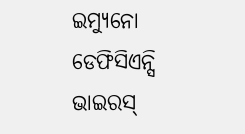ଇମ୍ୟୁନୋ ଡେଫିସିଏନ୍ସି ଭାଇରସ୍‌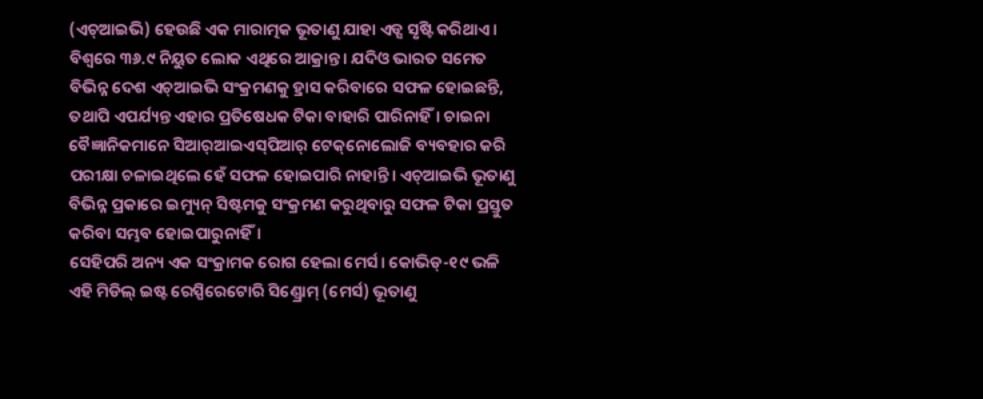(ଏଚ୍‌ଆଇଭି) ହେଉଛି ଏକ ମାରାତ୍ମକ ଭୂତାଣୁ ଯାହା ଏଡ୍ସ ସୃଷ୍ଟି କରିଥାଏ। ବିଶ୍ୱରେ ୩୬.୯ ନିୟୁତ ଲୋକ ଏଥିରେ ଆକ୍ରାନ୍ତ। ଯଦିଓ ଭାରତ ସମେତ ବିଭିନ୍ନ ଦେଶ ଏଚ୍‌ଆଇଭି ସଂକ୍ରମଣକୁ ହ୍ରାସ କରିବାରେ ସଫଳ ହୋଇଛନ୍ତି, ତଥାପି ଏପର୍ଯ୍ୟନ୍ତ ଏହାର ପ୍ରତିଷେଧକ ଟିକା ବାହାରି ପାରିନାହିଁ। ଚାଇନା ବୈଜ୍ଞାନିକମାନେ ସିଆର୍‌ଆଇଏସ୍‌ପିଆର୍‌ ଟେକ୍‌ନୋଲୋଜି ବ୍ୟବହାର କରି ପରୀକ୍ଷା ଚଳାଇଥିଲେ ହେଁ ସଫଳ ହୋଇପାରି ନାହାନ୍ତି। ଏଚ୍‌ଆଇଭି ଭୂତାଣୁ ବିଭିନ୍ନ ପ୍ରକାରେ ଇମ୍ୟୁନ୍‌ ସିଷ୍ଟମକୁ ସଂକ୍ରମଣ କରୁଥିବାରୁ ସଫଳ ଟିକା ପ୍ରସ୍ତୁତ କରିବା ସମ୍ଭବ ହୋଇପାରୁନାହିଁ।
ସେହିପରି ଅନ୍ୟ ଏକ ସଂକ୍ରାମକ ରୋଗ ହେଲା ମେର୍ସ। କୋଭିଡ୍‌-୧୯ ଭଳି ଏହି ମିଡିଲ୍‌ ଇଷ୍ଟ ରେସ୍ପିରେଟୋରି ସିଣ୍ଡ୍ରୋମ୍‌ (ମେର୍ସ) ଭୂତାଣୁ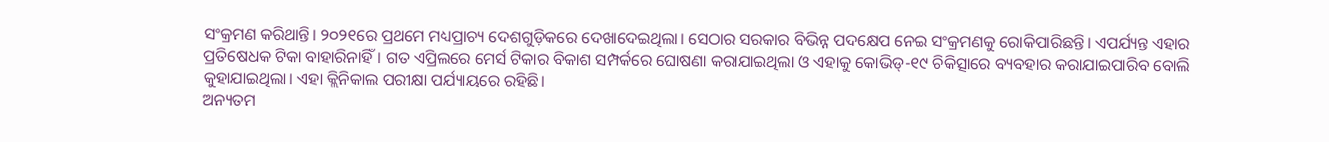ସଂକ୍ରମଣ କରିଥାନ୍ତି। ୨୦୨୧ରେ ପ୍ରଥମେ ମଧ୍ୟପ୍ରାଚ୍ୟ ଦେଶଗୁଡ଼ିକରେ ଦେଖାଦେଇଥିଲା। ସେଠାର ସରକାର ବିଭିନ୍ନ ପଦକ୍ଷେପ ନେଇ ସଂକ୍ରମଣକୁ ରୋକିପାରିଛନ୍ତି। ଏପର୍ଯ୍ୟନ୍ତ ଏହାର ପ୍ରତିଷେଧକ ଟିକା ବାହାରିନାହିଁ। ଗତ ଏପ୍ରିଲରେ ମେର୍ସ ଟିକାର ବିକାଶ ସମ୍ପର୍କରେ ଘୋଷଣା କରାଯାଇଥିଲା ଓ ଏହାକୁ କୋଭିଡ୍‌-୧୯ ଚିକିତ୍ସାରେ ବ୍ୟବହାର କରାଯାଇପାରିବ ବୋଲି କୁହାଯାଇଥିଲା। ଏହା କ୍ଲିନିକାଲ ପରୀକ୍ଷା ପର୍ଯ୍ୟାୟରେ ରହିଛି।
ଅନ୍ୟତମ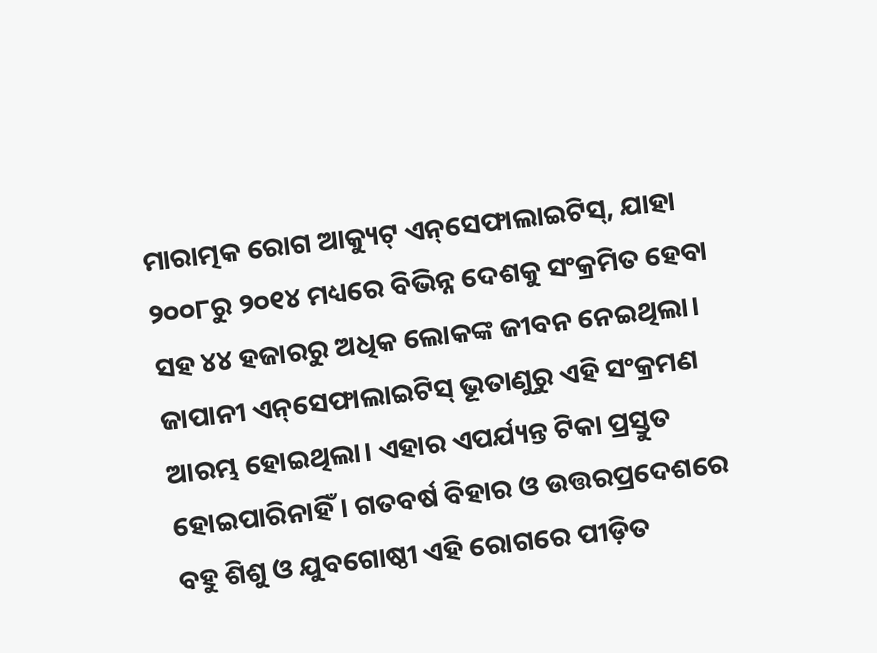ମାରାତ୍ମକ ରୋଗ ଆକ୍ୟୁଟ୍‌ ଏନ୍‌ସେଫାଲାଇଟିସ୍‌, ଯାହା ୨୦୦୮ରୁ ୨୦୧୪ ମଧ୍ୟରେ ବିଭିନ୍ନ ଦେଶକୁ ସଂକ୍ରମିତ ହେବା ସହ ୪୪ ହଜାରରୁ ଅଧିକ ଲୋକଙ୍କ ଜୀବନ ନେଇଥିଲା। ଜାପାନୀ ଏନ୍‌ସେଫାଲାଇଟିସ୍‌ ଭୂତାଣୁରୁ ଏହି ସଂକ୍ରମଣ ଆରମ୍ଭ ହୋଇଥିଲା। ଏହାର ଏପର୍ଯ୍ୟନ୍ତ ଟିକା ପ୍ରସ୍ତୁତ ହୋଇପାରିନାହିଁ। ଗତବର୍ଷ ବିହାର ଓ ଉତ୍ତରପ୍ରଦେଶରେ ବହୁ ଶିଶୁ ଓ ଯୁବଗୋଷ୍ଠୀ ଏହି ରୋଗରେ ପୀଡ଼ିତ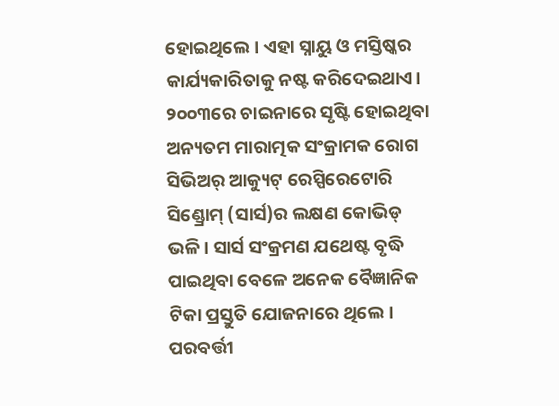ହୋଇଥିଲେ। ଏହା ସ୍ନାୟୁ ଓ ମସ୍ତିଷ୍କର କାର୍ଯ୍ୟକାରିତାକୁ ନଷ୍ଟ କରିଦେଇଥାଏ।
୨୦୦୩ରେ ଚାଇନାରେ ସୃଷ୍ଟି ହୋଇଥିବା ଅନ୍ୟତମ ମାରାତ୍ମକ ସଂକ୍ରାମକ ରୋଗ ସିଭିଅର୍‌ ଆକ୍ୟୁଟ୍‌ ରେସ୍ପିରେଟୋରି ସିଣ୍ଡ୍ରୋମ୍‌ (ସାର୍ସ)ର ଲକ୍ଷଣ କୋଭିଡ୍‌ ଭଳି। ସାର୍ସ ସଂକ୍ରମଣ ଯଥେଷ୍ଟ ବୃଦ୍ଧି ପାଇଥିବା ବେଳେ ଅନେକ ବୈଜ୍ଞାନିକ ଟିକା ପ୍ରସ୍ତୁତି ଯୋଜନାରେ ଥିଲେ। ପରବର୍ତ୍ତୀ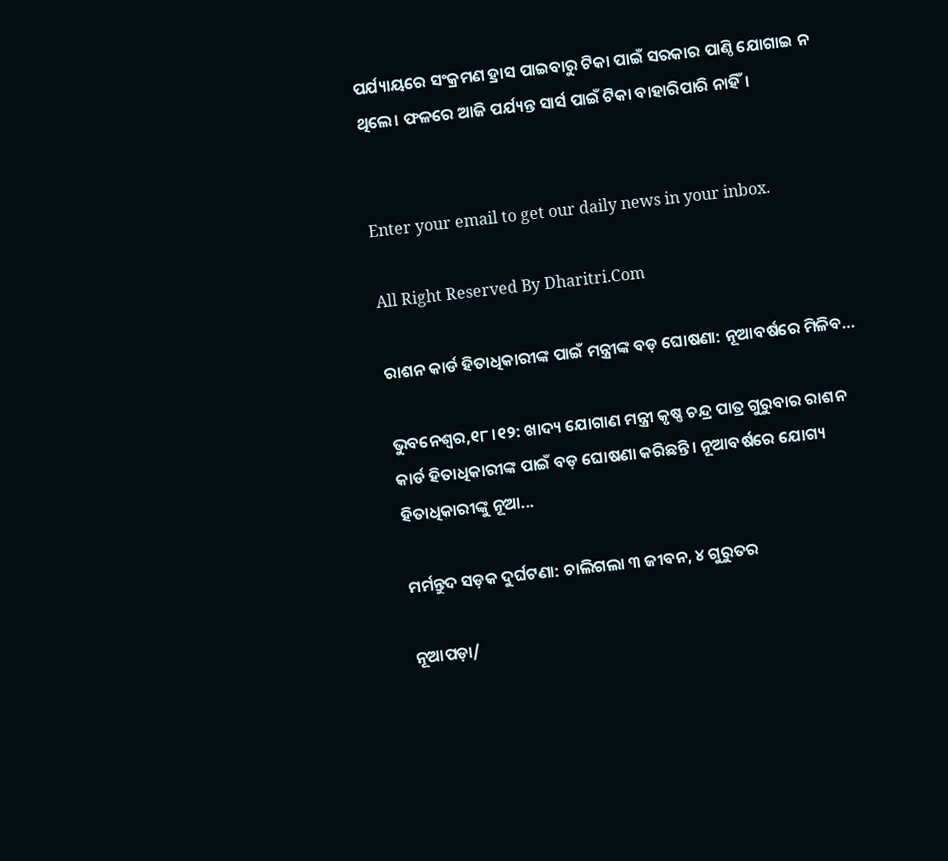ପର୍ଯ୍ୟାୟରେ ସଂକ୍ରମଣ ହ୍ରାସ ପାଇବାରୁ ଟିକା ପାଇଁ ସରକାର ପାଣ୍ଠି ଯୋଗାଇ ନ ଥିଲେ। ଫଳରେ ଆଜି ପର୍ଯ୍ୟନ୍ତ ସାର୍ସ ପାଇଁ ଟିକା ବାହାରିପାରି ନାହିଁ।


Enter your email to get our daily news in your inbox.

All Right Reserved By Dharitri.Com

ରାଶନ କାର୍ଡ ହିତାଧିକାରୀଙ୍କ ପାଇଁ ମନ୍ତ୍ରୀଙ୍କ ବଡ଼ ଘୋଷଣା: ନୂଆବର୍ଷରେ ମିଳିବ…

ଭୁବନେଶ୍ୱର,୧୮।୧୨: ଖାଦ୍ୟ ଯୋଗାଣ ମନ୍ତ୍ରୀ କୃଷ୍ଣ ଚନ୍ଦ୍ର ପାତ୍ର ଗୁରୁବାର ରାଶନ କାର୍ଡ ହିତାଧିକାରୀଙ୍କ ପାଇଁ ବଡ଼ ଘୋଷଣା କରିଛନ୍ତି। ନୂଆବର୍ଷରେ ଯୋଗ୍ୟ ହିତାଧିକାରୀଙ୍କୁ ନୂଆ...

ମର୍ମନ୍ତୁଦ ସଡ଼କ ଦୁର୍ଘଟଣା: ଚାଲିଗଲା ୩ ଜୀବନ, ୪ ଗୁରୁତର

ନୂଆପଡ଼ା/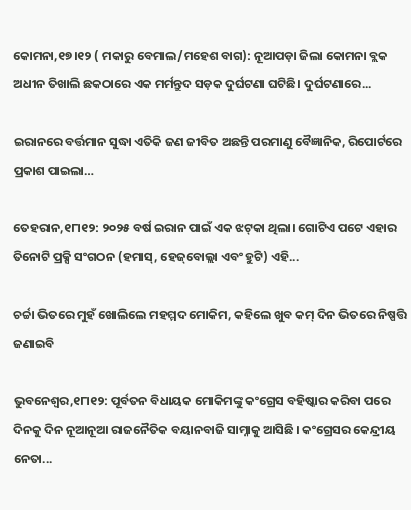କୋମନା,୧୭।୧୨ ( ମକାରୁ ବେମାଲ/ମହେଶ ବାଗ): ନୂଆପଡ଼ା ଜିଲା କୋମନା ବ୍ଲକ ଅଧୀନ ତିଖାଲି ଛକଠାରେ ଏକ ମର୍ମନ୍ତୁଦ ସଡ଼କ ଦୁର୍ଘଟଣା ଘଟିଛି। ଦୁର୍ଘଟଣାରେ...

ଇରାନରେ ବର୍ତ୍ତମାନ ସୁଦ୍ଧା ଏତିକି ଜଣ ଜୀବିତ ଅଛନ୍ତି ପରମାଣୁ ବୈଜ୍ଞାନିକ, ରିପୋର୍ଟରେ ପ୍ରକାଶ ପାଇଲା…

ତେହରାନ,୧୮ା୧୨: ୨୦୨୫ ବର୍ଷ ଇରାନ ପାଇଁ ଏକ ଝଟ୍‌କା ଥିଲା। ଗୋଟିଏ ପଟେ ଏହାର ତିନୋଟି ପ୍ରକ୍ସି ସଂଗଠନ (ହମାସ୍‌, ହେଜ୍‌ବୋଲ୍ଲା ଏବଂ ହୁଟି) ଏହି...

ଚର୍ଚ୍ଚା ଭିତରେ ମୁହଁ ଖୋଲିଲେ ମହମ୍ମଦ ମୋକିମ, କହିଲେ ଖୁବ କମ୍ ଦିନ ଭିତରେ ନିଷ୍ପତ୍ତି ଜଣାଇବି

ଭୁବନେଶ୍ବର,୧୮ା୧୨: ପୂର୍ବତନ ବିଧାୟକ ମୋକିମଙ୍କୁ କଂଗ୍ରେସ ବହିଷ୍କାର କରିବା ପରେ ଦିନକୁ ଦିନ ନୂଆନୂଆ ରାଜନୈତିକ ବୟାନବାଜି ସାମ୍ନାକୁ ଆସିଛି । କଂଗ୍ରେସର କେନ୍ଦ୍ରୀୟ ନେତା...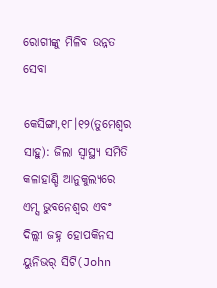ରୋଗୀଙ୍କୁ ମିଳିବ ଉନ୍ନତ ସେବା

କେସିଙ୍ଗା,୧୮।୧୨(ତୁମେଶ୍ୱର ସାହୁ): ଜିଲା ସ୍ବାସ୍ଥ୍ୟ ସମିତି କଳାହାଣ୍ଡି ଆନୁକୁଲ୍ୟରେ ଏମ୍ସ ଭୁବନେଶ୍ୱର ଏବଂ ଦିଲ୍ଲୀ ଜହ୍ନ ହୋପକିନସ ୟୁନିଭର୍‌ ସିଟି(John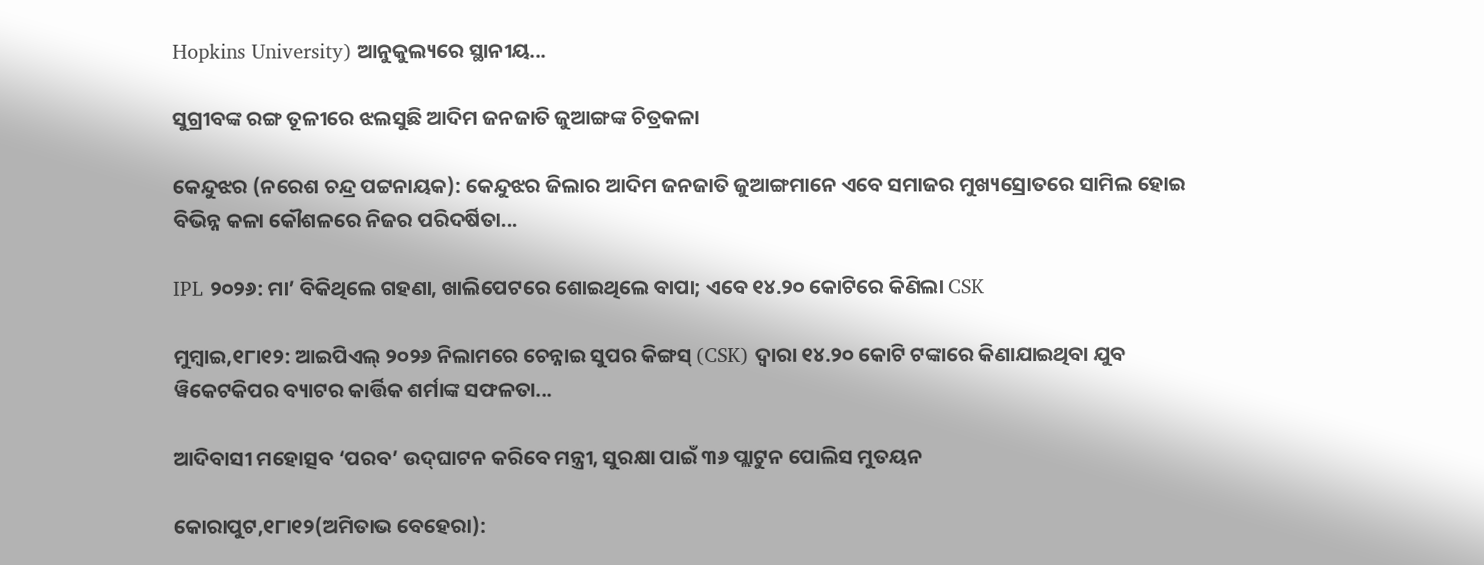Hopkins University) ଆନୁକୁଲ୍ୟରେ ସ୍ଥାନୀୟ...

ସୁଗ୍ରୀବଙ୍କ ରଙ୍ଗ ତୂଳୀରେ ଝଲସୁଛି ଆଦିମ ଜନଜାତି ଜୁଆଙ୍ଗଙ୍କ ଚିତ୍ରକଳା

କେନ୍ଦୁଝର (ନରେଶ ଚନ୍ଦ୍ର ପଟ୍ଟନାୟକ): କେନ୍ଦୁଝର ଜିଲାର ଆଦିମ ଜନଜାତି ଜୁଆଙ୍ଗମାନେ ଏବେ ସମାଜର ମୁଖ୍ୟସ୍ରୋତରେ ସାମିଲ ହୋଇ ବିଭିନ୍ନ କଳା କୌଶଳରେ ନିଜର ପରିଦର୍ଷିତା...

IPL ୨୦୨୬: ମା’ ବିକିଥିଲେ ଗହଣା, ଖାଲିପେଟରେ ଶୋଇଥିଲେ ବାପା; ଏବେ ୧୪.୨୦ କୋଟିରେ କିଣିଲା CSK

ମୁମ୍ବାଇ,୧୮ା୧୨: ଆଇପିଏଲ୍ ୨୦୨୬ ନିଲାମରେ ଚେନ୍ନାଇ ସୁପର କିଙ୍ଗସ୍ (CSK) ଦ୍ୱାରା ୧୪.୨୦ କୋଟି ଟଙ୍କାରେ କିଣାଯାଇଥିବା ଯୁବ ୱିକେଟକିପର ବ୍ୟାଟର କାର୍ତ୍ତିକ ଶର୍ମାଙ୍କ ସଫଳତା...

ଆଦିବାସୀ ମହୋତ୍ସବ ‘ପରବ’ ଉଦ୍‌ଘାଟନ କରିବେ ମନ୍ତ୍ରୀ, ସୁରକ୍ଷା ପାଇଁ ୩୬ ପ୍ଲାଟୁନ ପୋଲିସ ମୁତୟନ

କୋରାପୁଟ,୧୮ା୧୨(ଅମିତାଭ ବେହେରା):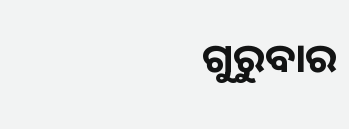ଗୁରୁବାର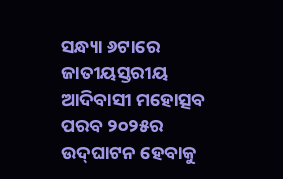ସନ୍ଧ୍ୟା ୬ଟାରେ ଜାତୀୟସ୍ତରୀୟ ଆଦିବାସୀ ମହୋତ୍ସବ ପରବ ୨୦୨୫ର ଉଦ୍‌ଘାଟନ ହେବାକୁ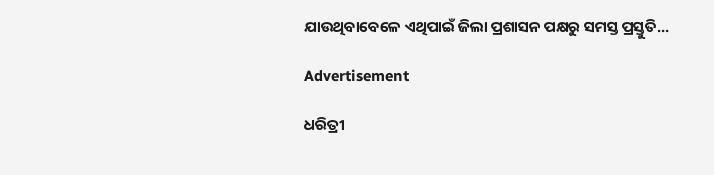ଯାଉଥିବାବେଳେ ଏଥିପାଇଁ ଜିଲା ପ୍ରଶାସନ ପକ୍ଷରୁ ସମସ୍ତ ପ୍ରସ୍ତୁତି...

Advertisement

ଧରିତ୍ରୀ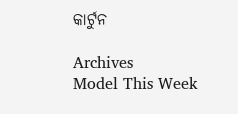କାର୍ଟୁନ

Archives
Model This Week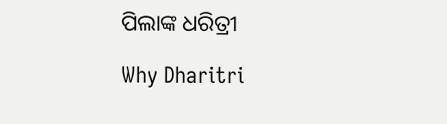ପିଲାଙ୍କ ଧରିତ୍ରୀ

Why Dharitri